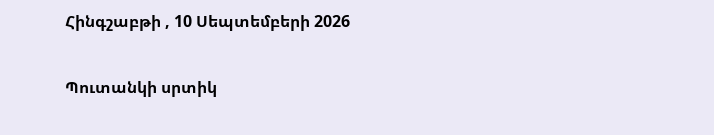Հինգշաբթի , 10 Սեպտեմբերի 2026

Պուտանկի սրտիկ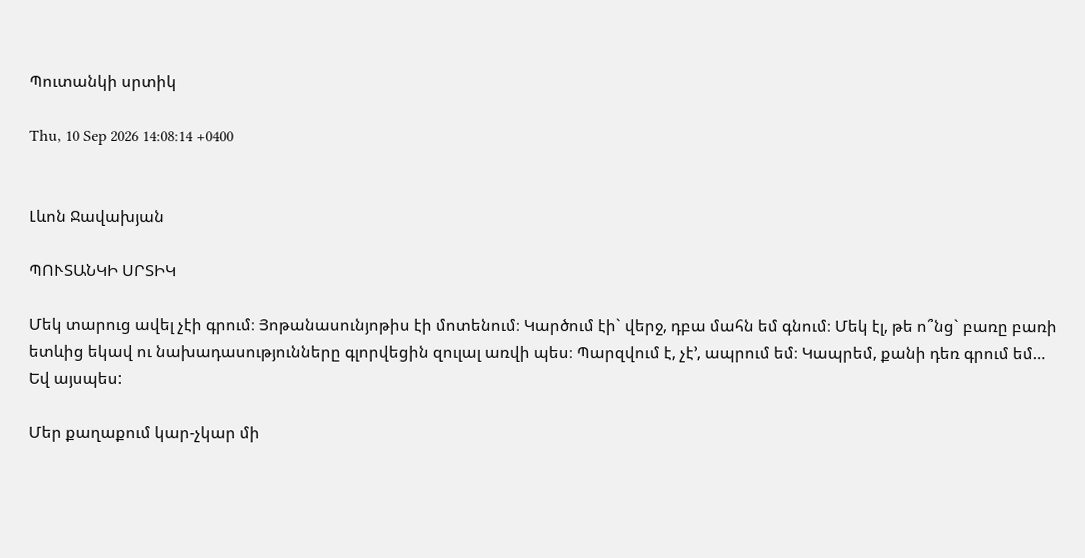Պուտանկի սրտիկ

Thu, 10 Sep 2026 14:08:14 +0400


Լևոն Ջավախյան

ՊՈՒՏԱՆԿԻ ՍՐՏԻԿ

Մեկ տարուց ավել չէի գրում։ Յոթանասունյոթիս էի մոտենում։ Կարծում էի` վերջ, դբա մահն եմ գնում։ Մեկ էլ, թե ո՞նց` բառը բառի ետևից եկավ ու նախադասությունները գլորվեցին զուլալ առվի պես։ Պարզվում է, չէ’, ապրում եմ։ Կապրեմ, քանի դեռ գրում եմ…
Եվ այսպես:

Մեր քաղաքում կար-չկար մի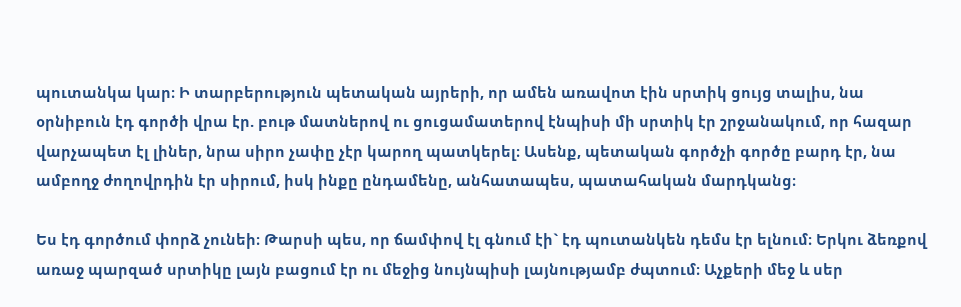պուտանկա կար։ Ի տարբերություն պետական այրերի, որ ամեն առավոտ էին սրտիկ ցույց տալիս, նա օրնիբուն էդ գործի վրա էր. բութ մատներով ու ցուցամատերով էնպիսի մի սրտիկ էր շրջանակում, որ հազար վարչապետ էլ լիներ, նրա սիրո չափը չէր կարող պատկերել։ Ասենք, պետական գործչի գործը բարդ էր, նա ամբողջ ժողովրդին էր սիրում, իսկ ինքը ընդամենը, անհատապես, պատահական մարդկանց։

Ես էդ գործում փորձ չունեի։ Թարսի պես, որ ճամփով էլ գնում էի` էդ պուտանկեն դեմս էր ելնում։ Երկու ձեռքով առաջ պարզած սրտիկը լայն բացում էր ու մեջից նույնպիսի լայնությամբ ժպտում։ Աչքերի մեջ և սեր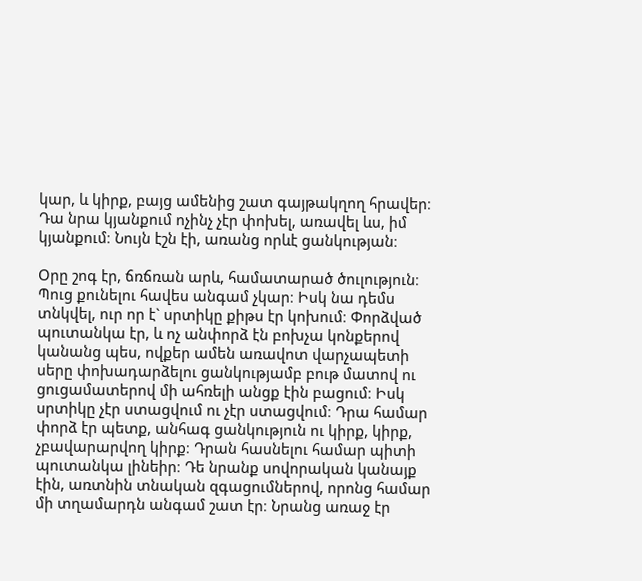կար, և կիրք, բայց ամենից շատ գայթակղող հրավեր։ Դա նրա կյանքում ոչինչ չէր փոխել, առավել ևս, իմ կյանքում։ Նույն էշն էի, առանց որևէ ցանկության։

Օրը շոգ էր, ճռճռան արև, համատարած ծուլություն։ Պուց քունելու հավես անգամ չկար։ Իսկ նա դեմս տնկվել, ուր որ է` սրտիկը քիթս էր կոխում։ Փորձված պուտանկա էր, և ոչ անփորձ էն բոխչա կոնքերով կանանց պես, ովքեր ամեն առավոտ վարչապետի սերը փոխադարձելու ցանկությամբ բութ մատով ու ցուցամատերով մի ահռելի անցք էին բացում։ Իսկ սրտիկը չէր ստացվում ու չէր ստացվում։ Դրա համար փորձ էր պետք, անհագ ցանկություն ու կիրք, կիրք, չբավարարվող կիրք։ Դրան հասնելու համար պիտի պուտանկա լինեիր։ Դե նրանք սովորական կանայք էին, առտնին տնական զգացումներով, որոնց համար մի տղամարդն անգամ շատ էր։ Նրանց առաջ էր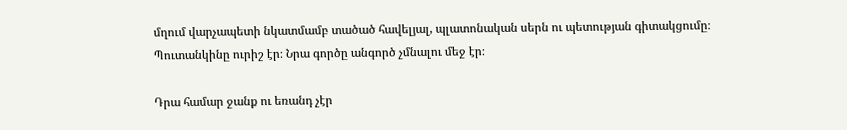մղում վարչապետի նկատմամբ տածած հավելյալ, պլատոնական սերն ու պետության գիտակցումը։ Պուտանկինը ուրիշ էր։ Նրա գործը անգործ չմնալու մեջ էր։

Դրա համար ջանք ու եռանդ չէր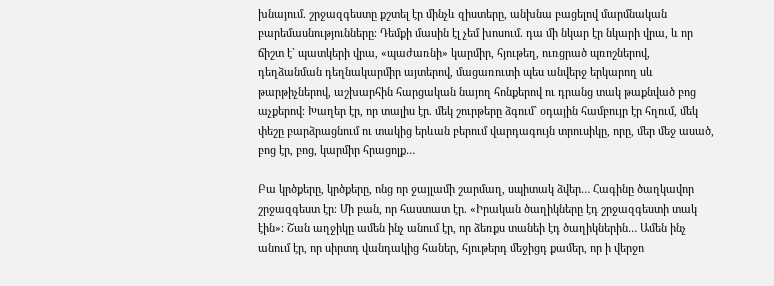խնայում. շրջազգեստը քշտել էր մինչև զիստերը, անխնա բացելով մարմնական բարեմասնությունները։ Դեմքի մասին էլ չեմ խոսում. դա մի նկար էր նկարի վրա, և որ ճիշտ է` պատկերի վրա, «պաժառնի» կարմիր, հյութեղ, ուռցրած պռոշներով, դեղձանման դեղնակարմիր այտերով, մացառուտի պես անվերջ երկարող սև թարթիչներով, աշխարհին հարցական նայող հոնքերով ու դրանց տակ թաքնված բոց աչքերով։ Խաղեր էր, որ տալիս էր. մեկ շուրթերը ձգում` օդային համբույր էր հղում, մեկ փեշը բարձրացնում ու տակից երևան բերում վարդագույն տրուսիկը, որը, մեր մեջ ասած, բոց էր, բոց, կարմիր հրացոլք…

Բա կրծքերը, կրծքերը, ոնց որ ջայլամի շարմաղ, սպիտակ ձվեր… Հագինը ծաղկավոր շրջազգեստ էր։ Մի բան, որ հաստատ էր. «Իրական ծաղիկները էդ շրջազգեստի տակ էին»։ Շան աղջիկը ամեն ինչ անում էր, որ ձեռքս տանեի էդ ծաղիկներին… Ամեն ինչ անում էր, որ սիրտդ վանդակից հաներ, հյութերդ մեջիցդ քամեր, որ ի վերջո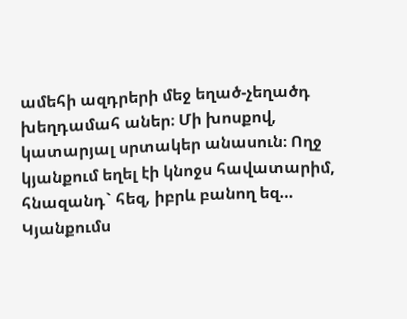ամեհի ազդրերի մեջ եղած-չեղածդ խեղդամահ աներ։ Մի խոսքով, կատարյալ սրտակեր անասուն։ Ողջ կյանքում եղել էի կնոջս հավատարիմ, հնազանդ` հեզ, իբրև բանող եզ… Կյանքումս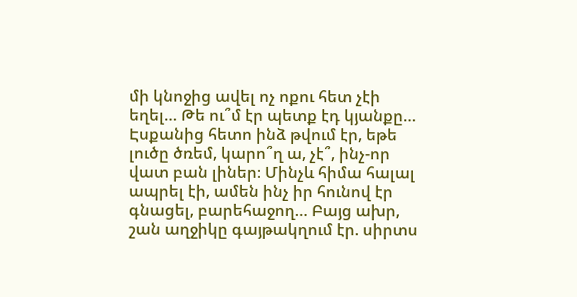մի կնոջից ավել ոչ ոքու հետ չէի եղել… Թե ու՞մ էր պետք էդ կյանքը… Էսքանից հետո ինձ թվում էր, եթե լուծը ծռեմ, կարո՞ղ ա, չէ՞, ինչ-որ վատ բան լիներ։ Մինչև հիմա հալալ ապրել էի, ամեն ինչ իր հունով էր գնացել, բարեհաջող… Բայց ախր, շան աղջիկը գայթակղում էր. սիրտս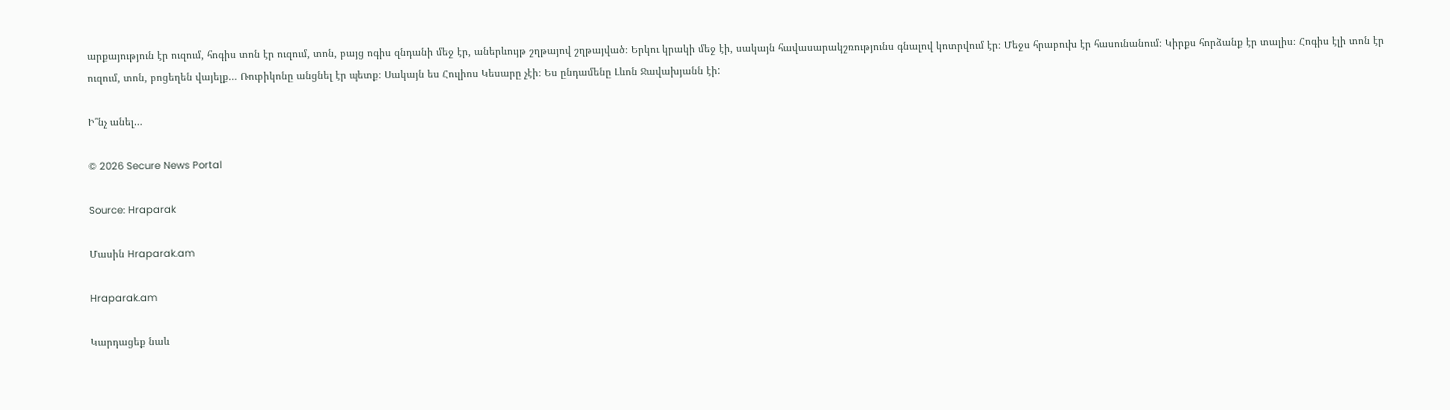արքայություն էր ուզում, հոգիս տոն էր ուզում, տոն, բայց ոգիս զնդանի մեջ էր, աներևույթ շղթայով շղթայված։ Երկու կրակի մեջ էի, սակայն հավասարակշռությունս գնալով կոտրվում էր։ Մեջս հրաբուխ էր հասունանում։ Կիրքս հորձանք էր տալիս։ Հոգիս էլի տոն էր ուզում, տոն, բոցեղեն վայելք… Ռուբիկոնը անցնել էր պետք։ Սակայն ես Հուլիոս Կեսարը չէի։ Ես ընդամենը Լևոն Ջավախյանն էի:

Ի՞նչ անել…

© 2026 Secure News Portal

Source: Hraparak

Մասին Hraparak.am

Hraparak.am

Կարդացեք նաև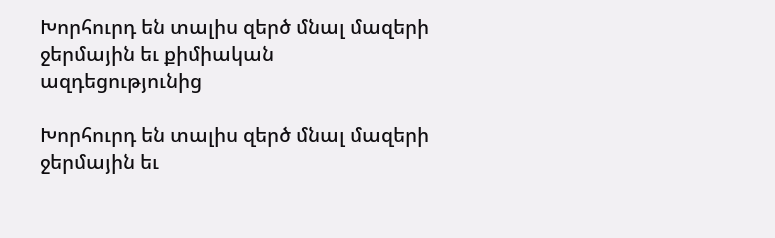Խորհուրդ են տալիս զերծ մնալ մազերի ջերմային եւ քիմիական ազդեցությունից

Խորհուրդ են տալիս զերծ մնալ մազերի ջերմային եւ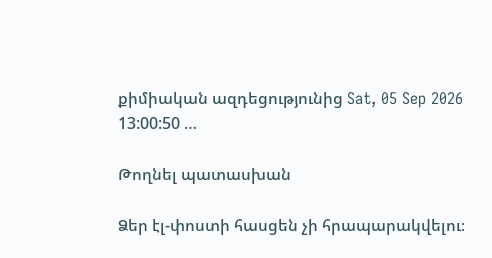քիմիական ազդեցությունից Sat, 05 Sep 2026 13:00:50 …

Թողնել պատասխան

Ձեր էլ-փոստի հասցեն չի հրապարակվելու։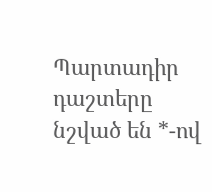Պարտադիր դաշտերը նշված են *-ով